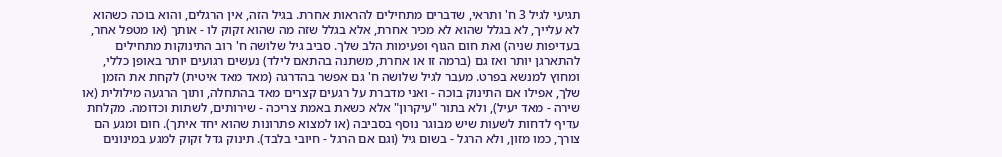תגיעי לגיל 3 ח' ותראי, שדברים מתחילים להראות אחרת. בגיל הזה, אין הרגלים, והוא בוכה כשהוא לא עלייך, לא בגלל שהוא לא מכיר אחרת, אלא בגלל שזה מה שהוא זקוק לו - אותך (או מטפל אחר, בעדיפות שניה) ואת חום הגוף ופעימות הלב שלך. סביב גיל שלושה ח' רוב התינוקות מתחילים להתארגן יותר ואז גם (ברמה זו או אחרת, משתנה בהתאם לילד) נעשים רגועים יותר באופן כללי, ומחוץ למנשא בפרט. מעבר לגיל שלושה ח' גם אפשר בהדרגה (מאד מאד איטית) לקחת את הזמן שלך, אפילו אם התינוק בוכה - ואני מדברת על רגעים קצרים מאד בהתחלה, ותוך הרגעה מילולית (או שירה - מאד יעיל), ולא בתור "עיקרון" אלא כשאת באמת צריכה - שירותים, לשתות וכדומה. מקלחת עדיף לדחות לשעות שיש מבוגר נוסף בסביבה (או למצוא פתרונות שהוא יחד איתך). חום ומגע הם צורך, כמו מזון, ולא הרגל - בשום גיל (וגם אם הרגל - חיובי בלבד). תינוק גדל זקוק למגע במינונים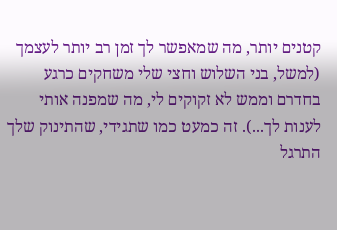קטנים יותר, מה שמאפשר לך זמן רב יותר לעצמך (למשל, בני השלוש וחצי שלי משחקים כרגע בחדרם וממש לא זקוקים לי, מה שמפנה אותי לענות לך...). זה כמעט כמו שתגידי, שהתינוק שלך התרגל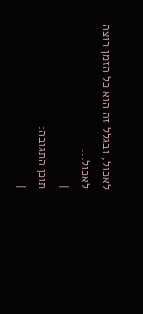לאכול, ובגלל זה הוא כל הזמן רוצה לאכול...
|
תוכן התגובה:
|